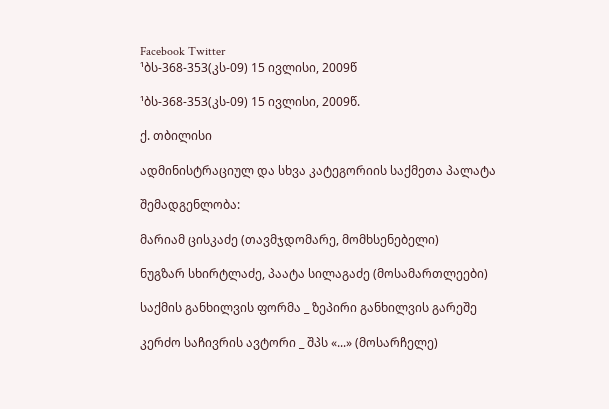Facebook Twitter
¹ბს-368-353(კს-09) 15 ივლისი, 2009წ

¹ბს-368-353(კს-09) 15 ივლისი, 2009წ.

ქ. თბილისი

ადმინისტრაციულ და სხვა კატეგორიის საქმეთა პალატა

შემადგენლობა:

მარიამ ცისკაძე (თავმჯდომარე, მომხსენებელი)

ნუგზარ სხირტლაძე, პაატა სილაგაძე (მოსამართლეები)

საქმის განხილვის ფორმა _ ზეპირი განხილვის გარეშე

კერძო საჩივრის ავტორი _ შპს «...» (მოსარჩელე)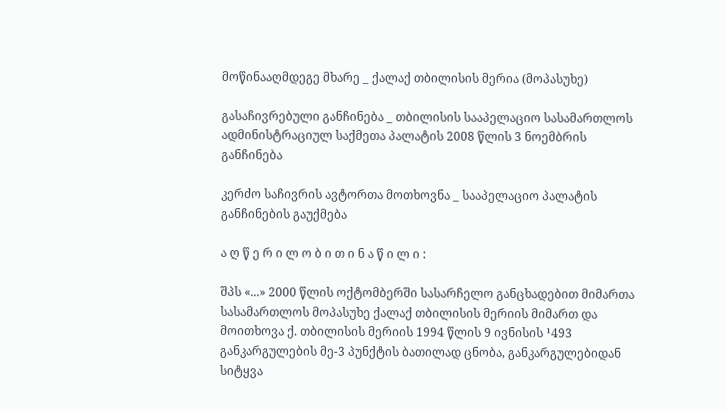მოწინააღმდეგე მხარე _ ქალაქ თბილისის მერია (მოპასუხე)

გასაჩივრებული განჩინება _ თბილისის სააპელაციო სასამართლოს ადმინისტრაციულ საქმეთა პალატის 2008 წლის 3 ნოემბრის განჩინება

კერძო საჩივრის ავტორთა მოთხოვნა _ სააპელაციო პალატის განჩინების გაუქმება

ა ღ წ ე რ ი ლ ო ბ ი თ ი ნ ა წ ი ლ ი :

შპს «...» 2000 წლის ოქტომბერში სასარჩელო განცხადებით მიმართა სასამართლოს მოპასუხე ქალაქ თბილისის მერიის მიმართ და მოითხოვა ქ. თბილისის მერიის 1994 წლის 9 ივნისის ¹493 განკარგულების მე-3 პუნქტის ბათილად ცნობა, განკარგულებიდან სიტყვა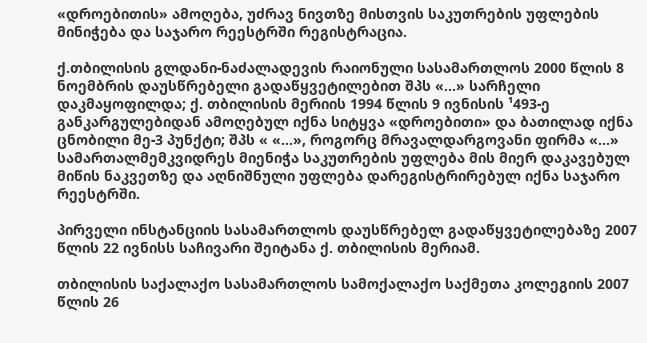«დროებითის» ამოღება, უძრავ ნივთზე მისთვის საკუთრების უფლების მინიჭება და საჯარო რეესტრში რეგისტრაცია.

ქ.თბილისის გლდანი-ნაძალადევის რაიონული სასამართლოს 2000 წლის 8 ნოემბრის დაუსწრებელი გადაწყვეტილებით შპს «...» სარჩელი დაკმაყოფილდა; ქ. თბილისის მერიის 1994 წლის 9 ივნისის ¹493-ე განკარგულებიდან ამოღებულ იქნა სიტყვა «დროებითი» და ბათილად იქნა ცნობილი მე-3 პუნქტი; შპს « «...», როგორც მრავალდარგოვანი ფირმა «...» სამართალმემკვიდრეს მიენიჭა საკუთრების უფლება მის მიერ დაკავებულ მიწის ნაკვეთზე და აღნიშნული უფლება დარეგისტრირებულ იქნა საჯარო რეესტრში.

პირველი ინსტანციის სასამართლოს დაუსწრებელ გადაწყვეტილებაზე 2007 წლის 22 ივნისს საჩივარი შეიტანა ქ. თბილისის მერიამ.

თბილისის საქალაქო სასამართლოს სამოქალაქო საქმეთა კოლეგიის 2007 წლის 26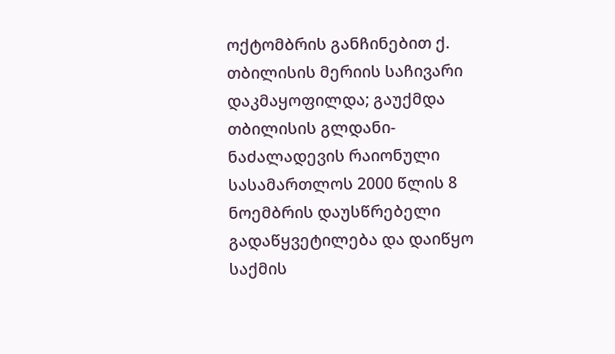ოქტომბრის განჩინებით ქ. თბილისის მერიის საჩივარი დაკმაყოფილდა; გაუქმდა თბილისის გლდანი-ნაძალადევის რაიონული სასამართლოს 2000 წლის 8 ნოემბრის დაუსწრებელი გადაწყვეტილება და დაიწყო საქმის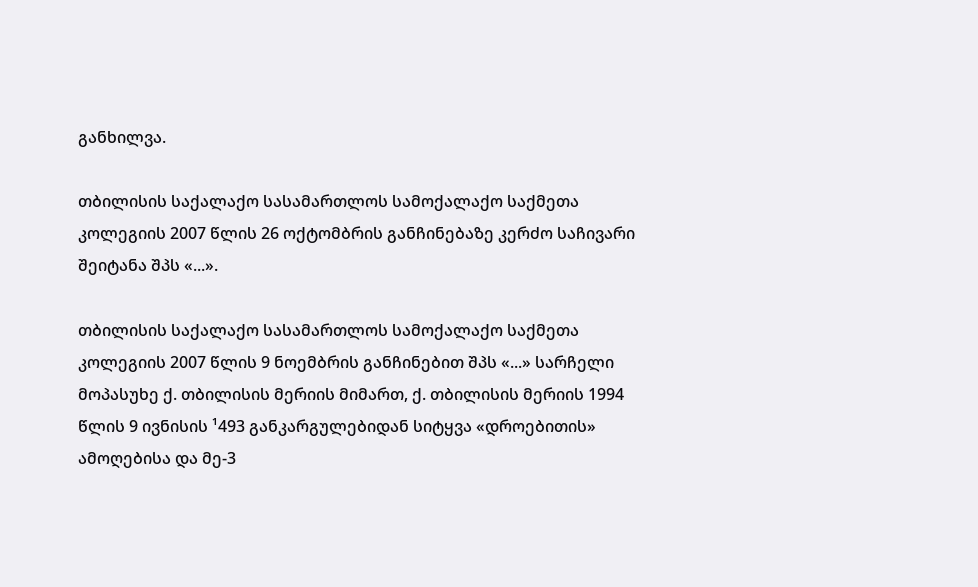განხილვა.

თბილისის საქალაქო სასამართლოს სამოქალაქო საქმეთა კოლეგიის 2007 წლის 26 ოქტომბრის განჩინებაზე კერძო საჩივარი შეიტანა შპს «...».

თბილისის საქალაქო სასამართლოს სამოქალაქო საქმეთა კოლეგიის 2007 წლის 9 ნოემბრის განჩინებით შპს «...» სარჩელი მოპასუხე ქ. თბილისის მერიის მიმართ, ქ. თბილისის მერიის 1994 წლის 9 ივნისის ¹493 განკარგულებიდან სიტყვა «დროებითის» ამოღებისა და მე-3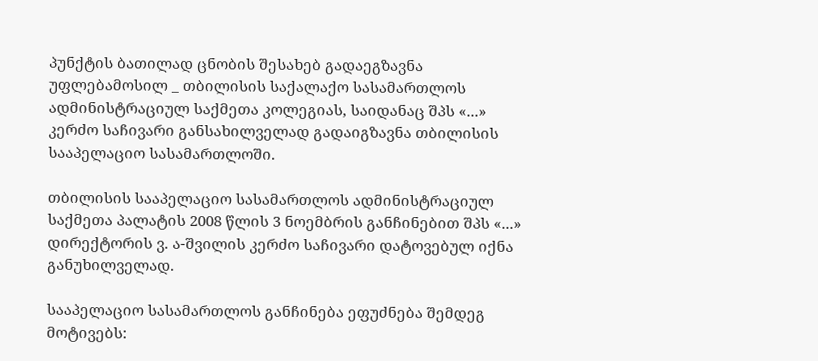პუნქტის ბათილად ცნობის შესახებ გადაეგზავნა უფლებამოსილ _ თბილისის საქალაქო სასამართლოს ადმინისტრაციულ საქმეთა კოლეგიას, საიდანაც შპს «...» კერძო საჩივარი განსახილველად გადაიგზავნა თბილისის სააპელაციო სასამართლოში.

თბილისის სააპელაციო სასამართლოს ადმინისტრაციულ საქმეთა პალატის 2008 წლის 3 ნოემბრის განჩინებით შპს «...» დირექტორის ვ. ა-შვილის კერძო საჩივარი დატოვებულ იქნა განუხილველად.

სააპელაციო სასამართლოს განჩინება ეფუძნება შემდეგ მოტივებს: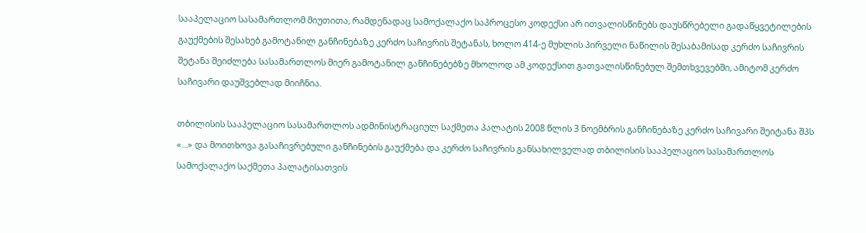სააპელაციო სასამართლომ მიუთითა, რამდენადაც სამოქალაქო საპროცესო კოდექსი არ ითვალისწინებს დაუსწრებელი გადაწყვეტილების გაუქმების შესახებ გამოტანილ განჩინებაზე კერძო საჩივრის შეტანას, ხოლო 414-ე მუხლის პირველი ნაწილის შესაბამისად კერძო საჩივრის შეტანა შეიძლება სასამართლოს მიერ გამოტანილ განჩინებებზე მხოლოდ ამ კოდექსით გათვალისწინებულ შემთხვევებში, ამიტომ კერძო საჩივარი დაუშვებლად მიიჩნია.

თბილისის სააპელაციო სასამართლოს ადმინისტრაციულ საქმეთა პალატის 2008 წლის 3 ნოემბრის განჩინებაზე კერძო საჩივარი შეიტანა შპს «...» და მოითხოვა გასაჩივრებული განჩინების გაუქმება და კერძო საჩივრის განსახილველად თბილისის სააპელაციო სასამართლოს სამოქალაქო საქმეთა პალატისათვის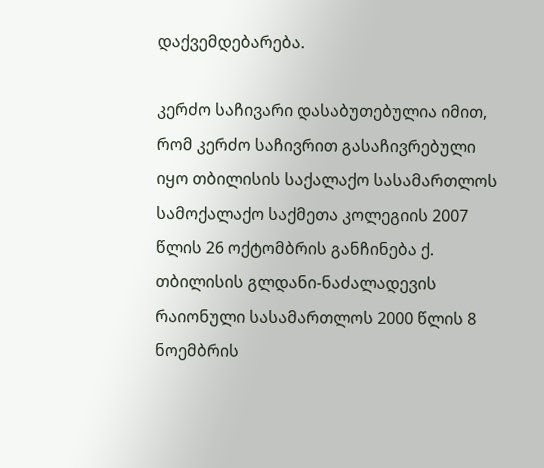დაქვემდებარება.

კერძო საჩივარი დასაბუთებულია იმით, რომ კერძო საჩივრით გასაჩივრებული იყო თბილისის საქალაქო სასამართლოს სამოქალაქო საქმეთა კოლეგიის 2007 წლის 26 ოქტომბრის განჩინება ქ. თბილისის გლდანი-ნაძალადევის რაიონული სასამართლოს 2000 წლის 8 ნოემბრის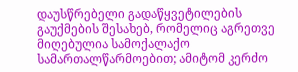დაუსწრებელი გადაწყვეტილების გაუქმების შესახებ, რომელიც აგრეთვე მიღებულია სამოქალაქო სამართალწარმოებით; ამიტომ კერძო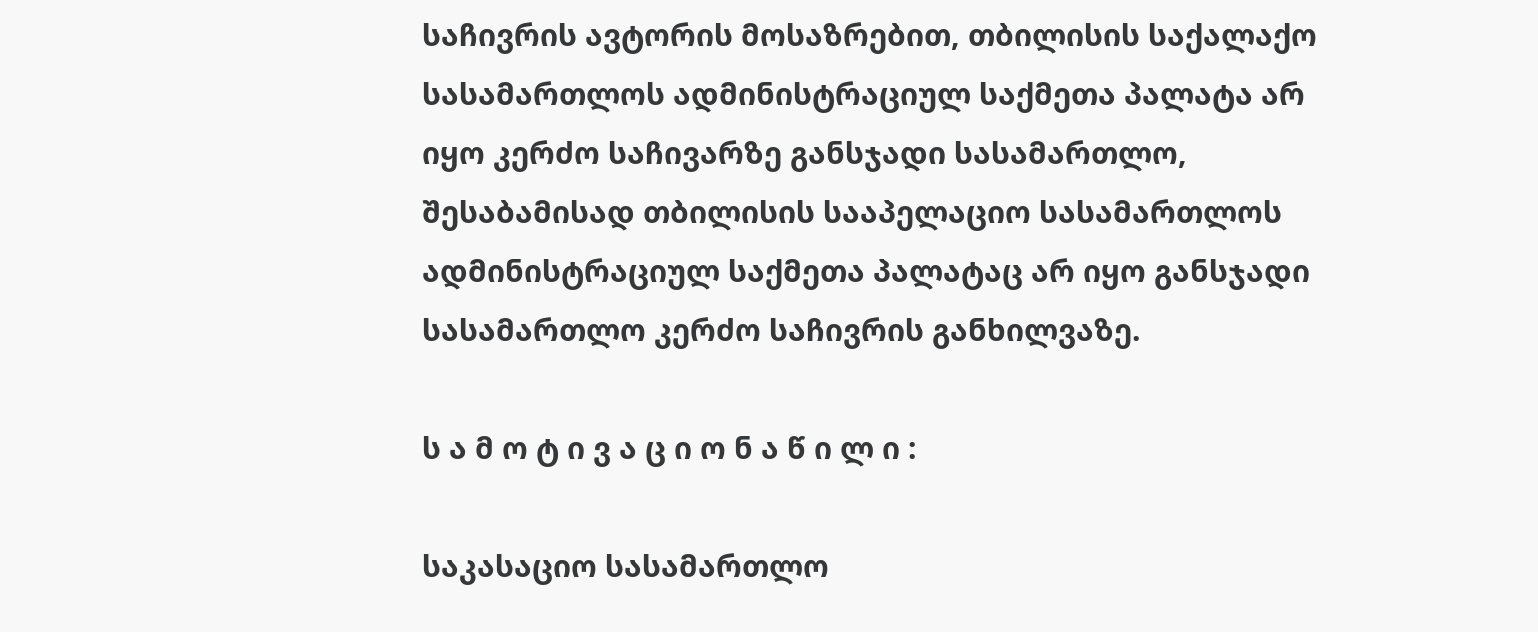საჩივრის ავტორის მოსაზრებით, თბილისის საქალაქო სასამართლოს ადმინისტრაციულ საქმეთა პალატა არ იყო კერძო საჩივარზე განსჯადი სასამართლო, შესაბამისად თბილისის სააპელაციო სასამართლოს ადმინისტრაციულ საქმეთა პალატაც არ იყო განსჯადი სასამართლო კერძო საჩივრის განხილვაზე.

ს ა მ ო ტ ი ვ ა ც ი ო ნ ა წ ი ლ ი :

საკასაციო სასამართლო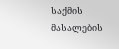საქმის მასალების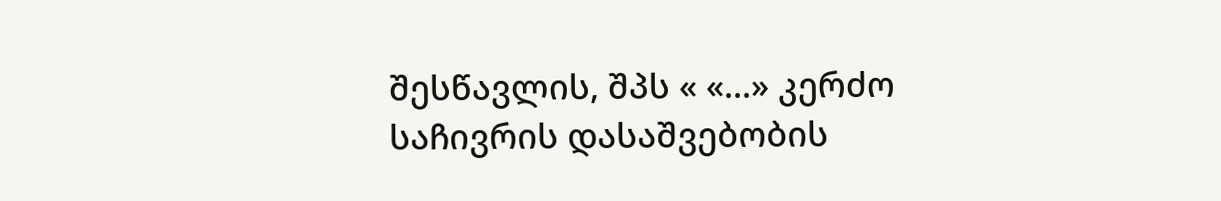შესწავლის, შპს « «...» კერძო საჩივრის დასაშვებობის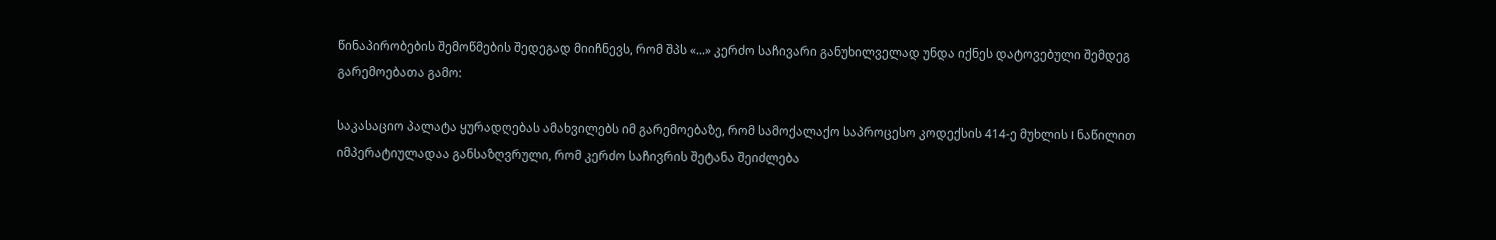წინაპირობების შემოწმების შედეგად მიიჩნევს, რომ შპს «...» კერძო საჩივარი განუხილველად უნდა იქნეს დატოვებული შემდეგ გარემოებათა გამო:

საკასაციო პალატა ყურადღებას ამახვილებს იმ გარემოებაზე, რომ სამოქალაქო საპროცესო კოდექსის 414-ე მუხლის I ნაწილით იმპერატიულადაა განსაზღვრული, რომ კერძო საჩივრის შეტანა შეიძლება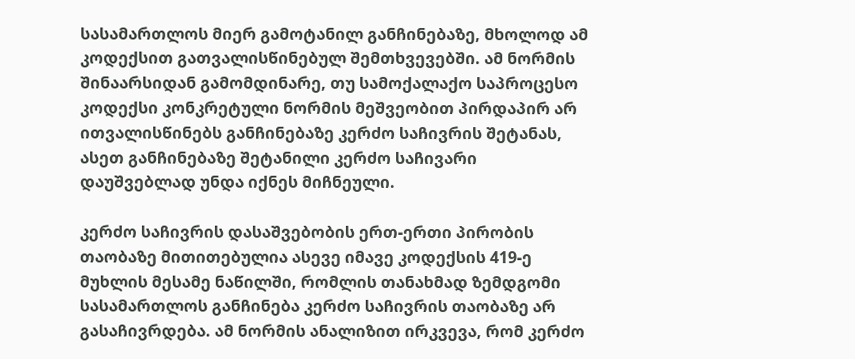სასამართლოს მიერ გამოტანილ განჩინებაზე, მხოლოდ ამ კოდექსით გათვალისწინებულ შემთხვევებში. ამ ნორმის შინაარსიდან გამომდინარე, თუ სამოქალაქო საპროცესო კოდექსი კონკრეტული ნორმის მეშვეობით პირდაპირ არ ითვალისწინებს განჩინებაზე კერძო საჩივრის შეტანას, ასეთ განჩინებაზე შეტანილი კერძო საჩივარი დაუშვებლად უნდა იქნეს მიჩნეული.

კერძო საჩივრის დასაშვებობის ერთ-ერთი პირობის თაობაზე მითითებულია ასევე იმავე კოდექსის 419-ე მუხლის მესამე ნაწილში, რომლის თანახმად ზემდგომი სასამართლოს განჩინება კერძო საჩივრის თაობაზე არ გასაჩივრდება. ამ ნორმის ანალიზით ირკვევა, რომ კერძო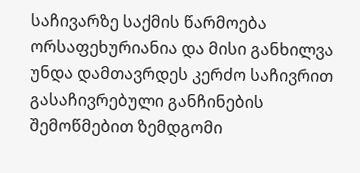საჩივარზე საქმის წარმოება ორსაფეხურიანია და მისი განხილვა უნდა დამთავრდეს კერძო საჩივრით გასაჩივრებული განჩინების შემოწმებით ზემდგომი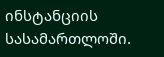ინსტანციის სასამართლოში.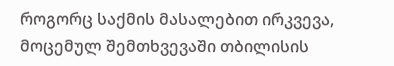როგორც საქმის მასალებით ირკვევა, მოცემულ შემთხვევაში თბილისის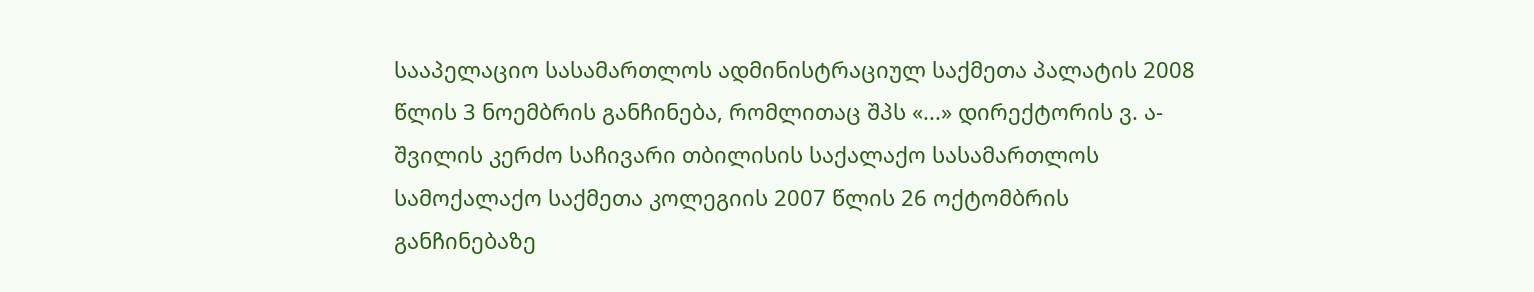სააპელაციო სასამართლოს ადმინისტრაციულ საქმეთა პალატის 2008 წლის 3 ნოემბრის განჩინება, რომლითაც შპს «...» დირექტორის ვ. ა-შვილის კერძო საჩივარი თბილისის საქალაქო სასამართლოს სამოქალაქო საქმეთა კოლეგიის 2007 წლის 26 ოქტომბრის განჩინებაზე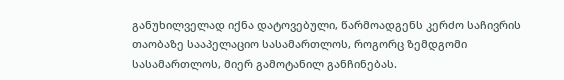განუხილველად იქნა დატოვებული, წარმოადგენს კერძო საჩივრის თაობაზე სააპელაციო სასამართლოს, როგორც ზემდგომი სასამართლოს, მიერ გამოტანილ განჩინებას.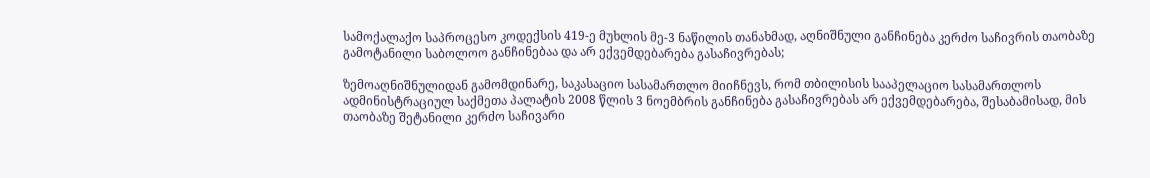სამოქალაქო საპროცესო კოდექსის 419-ე მუხლის მე-3 ნაწილის თანახმად, აღნიშნული განჩინება კერძო საჩივრის თაობაზე გამოტანილი საბოლოო განჩინებაა და არ ექვემდებარება გასაჩივრებას;

ზემოაღნიშნულიდან გამომდინარე, საკასაციო სასამართლო მიიჩნევს, რომ თბილისის სააპელაციო სასამართლოს ადმინისტრაციულ საქმეთა პალატის 2008 წლის 3 ნოემბრის განჩინება გასაჩივრებას არ ექვემდებარება, შესაბამისად, მის თაობაზე შეტანილი კერძო საჩივარი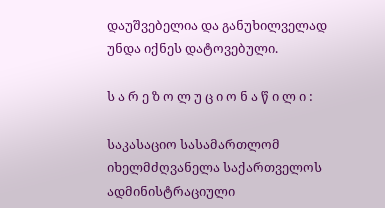დაუშვებელია და განუხილველად უნდა იქნეს დატოვებული.

ს ა რ ე ზ ო ლ უ ც ი ო ნ ა წ ი ლ ი :

საკასაციო სასამართლომ იხელმძღვანელა საქართველოს ადმინისტრაციული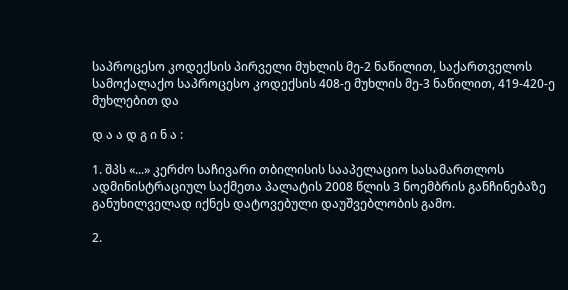საპროცესო კოდექსის პირველი მუხლის მე-2 ნაწილით, საქართველოს სამოქალაქო საპროცესო კოდექსის 408-ე მუხლის მე-3 ნაწილით, 419-420-ე მუხლებით და

დ ა ა დ გ ი ნ ა :

1. შპს «...» კერძო საჩივარი თბილისის სააპელაციო სასამართლოს ადმინისტრაციულ საქმეთა პალატის 2008 წლის 3 ნოემბრის განჩინებაზე განუხილველად იქნეს დატოვებული დაუშვებლობის გამო.

2.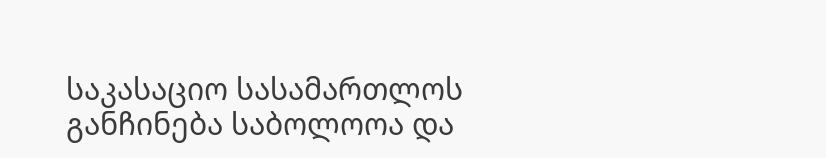საკასაციო სასამართლოს განჩინება საბოლოოა და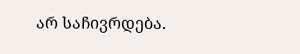არ საჩივრდება.